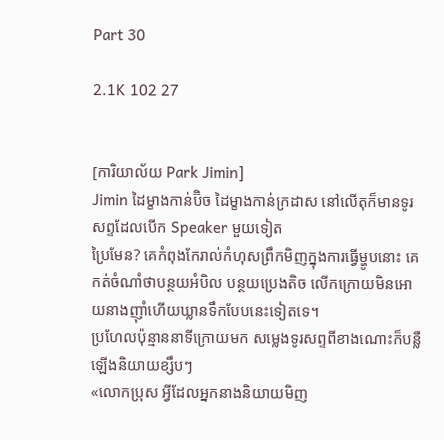Part 30

2.1K 102 27


[ការិយាល័យ Park Jimin]
Jimin ដៃម្ខាងកាន់ប៊ិច ដៃម្ខាងកាន់ក្រដាស នៅលើតុក៏មានទូរសព្ទដែលបើក Speaker មួយទៀត
ប្រៃមែន? គេកំពុងកែរាល់កំហុសព្រឹកមិញក្នុងការធ្វើម្ហូបនោះ គេកត់ចំណាំថាបន្ថយអំបិល បន្ថយប្រេងតិច លើកក្រោយមិនអោយនាងញ៊ាំហើយឃ្លានទឹកបែបនេះទៀតទេ។
ប្រហែលប៉ុន្មាននាទីក្រោយមក សម្លេងទូរសព្ទពីខាងណោះក៏បន្លឺឡើងនិយាយខ្សឹបៗ
«លោកប្រុស អ្វីដែលអ្នកនាងនិយាយមិញ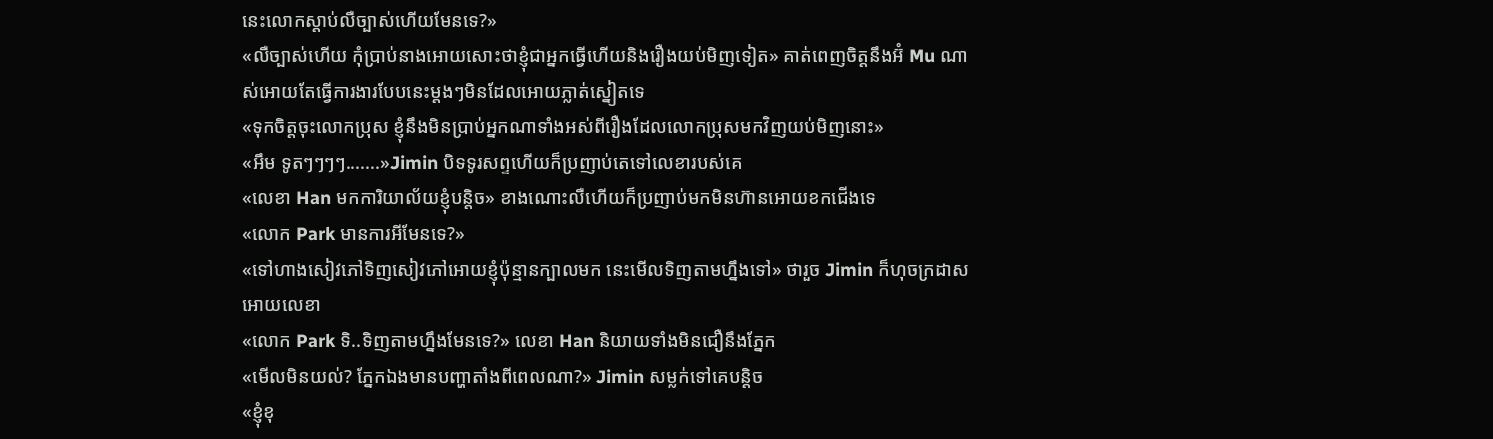នេះលោកស្តាប់លឺច្បាស់ហើយមែនទេ?»
«លឺច្បាស់ហើយ កុំប្រាប់នាងអោយសោះថាខ្ញុំជាអ្នកធ្វើហើយនិងរឿងយប់មិញទៀត» គាត់ពេញចិត្តនឹងអ៊ំ Mu ណាស់អោយតែធ្វើការងារបែបនេះម្តងៗមិនដែលអោយភ្លាត់ស្នៀតទេ
«ទុកចិត្តចុះលោកប្រុស ខ្ញុំនឹងមិនប្រាប់អ្នកណាទាំងអស់ពីរឿងដែលលោកប្រុសមកវិញយប់មិញនោះ»
«អឹម ទូតៗៗៗៗ.......»Jimin បិទទូរសព្ទហើយក៏ប្រញាប់តេទៅលេខារបស់គេ
«លេខា Han មកការិយាល័យខ្ញុំបន្តិច» ខាងណោះលឺហើយក៏ប្រញាប់មកមិនហ៊ានអោយខកជើងទេ
«លោក Park មានការអីមែនទេ?»
«ទៅហាងសៀវភៅទិញសៀវភៅអោយខ្ញុំប៉ុន្មានក្បាលមក នេះមើលទិញតាមហ្នឹងទៅ» ថារួច Jimin ក៏ហុចក្រដាសអោយលេខា
«លោក Park ទិ..ទិញតាមហ្នឹងមែនទេ?» លេខា Han និយាយទាំងមិនជឿនឹងភ្នែក
«មើលមិនយល់? ភ្នែកឯងមានបញ្ហាតាំងពីពេលណា?» Jimin សម្លក់ទៅគេបន្តិច
«ខ្ញុំខុ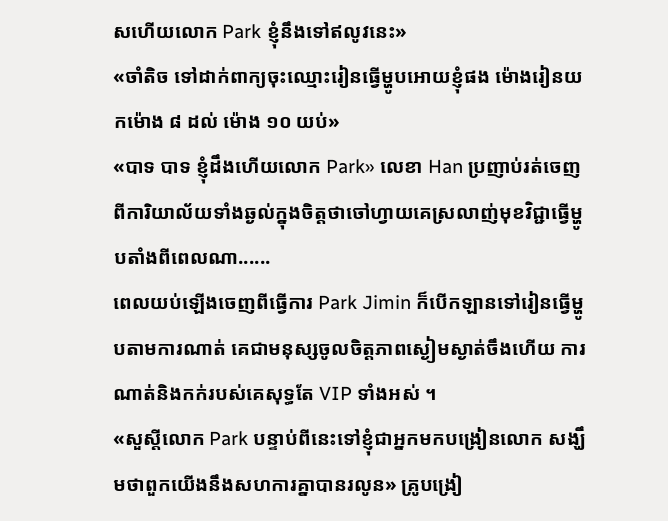សហើយលោក Park ខ្ញុំនឹងទៅឥលូវនេះ»
«ចាំតិច ទៅដាក់ពាក្យចុះឈ្មោះរៀនធ្វើម្ហូបអោយខ្ញុំផង ម៉ោងរៀនយកម៉ោង ៨ ដល់ ម៉ោង ១០ យប់»
«បាទ បាទ ខ្ញុំដឹងហើយលោក Park» លេខា Han ប្រញាប់រត់ចេញពីការិយាល័យទាំងឆ្ងល់ក្នុងចិត្តថាចៅហ្វាយគេស្រលាញ់មុខវិជ្ជាធ្វើម្ហូបតាំងពីពេលណា......
ពេលយប់ឡើងចេញពីធ្វើការ Park Jimin ក៏បើកឡានទៅរៀនធ្វើម្ហូបតាមការណាត់ គេជាមនុស្សចូលចិត្តភាពស្ងៀមស្ងាត់ចឹងហើយ ការណាត់និងកក់របស់គេសុទ្ធតែ VIP ទាំងអស់ ។
«សួស្តីលោក Park បន្ទាប់ពីនេះទៅខ្ញុំជាអ្នកមកបង្រៀនលោក សង្ឃឹមថាពួកយើងនឹងសហការគ្នាបានរលូន» គ្រូបង្រៀ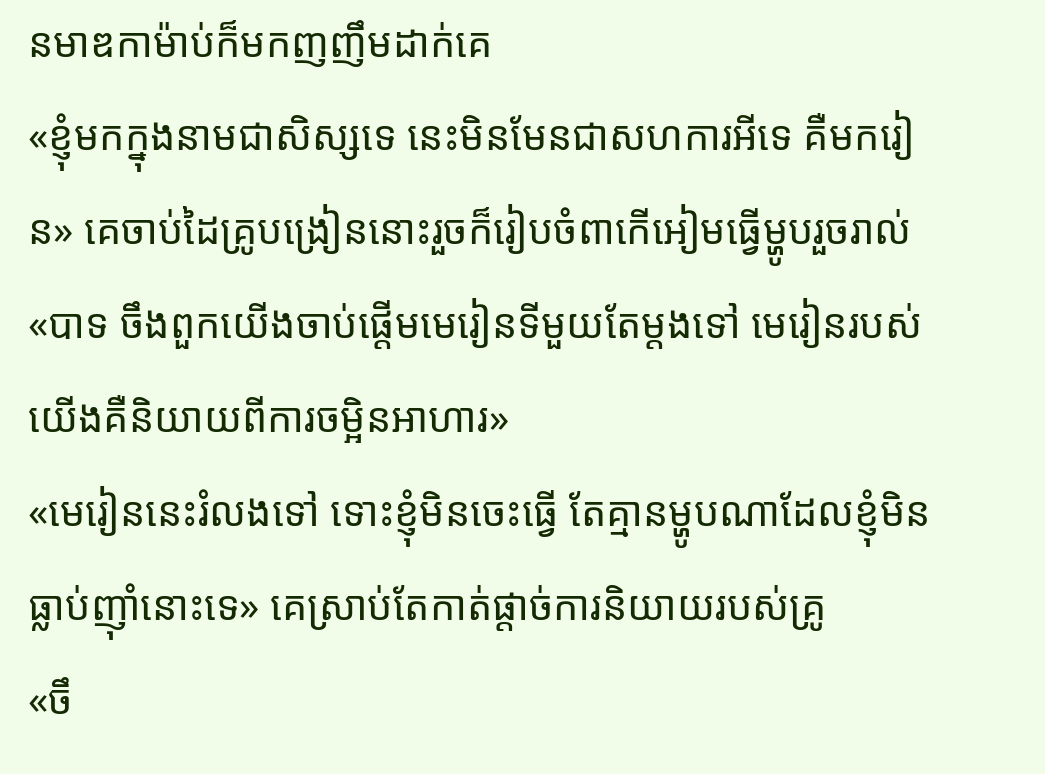នមាឌកាម៉ាប់ក៏មកញញឹមដាក់គេ
«ខ្ញុំមកក្នុងនាមជាសិស្សទេ នេះមិនមែនជាសហការអីទេ គឺមករៀន» គេចាប់ដៃគ្រូបង្រៀននោះរួចក៏រៀបចំពាកើអៀមធ្វើម្ហូបរួចរាល់
«បាទ ចឹងពួកយើងចាប់ផ្តើមមេរៀនទីមួយតែម្តងទៅ មេរៀនរបស់យើងគឺនិយាយពីការចម្អិនអាហារ»
«មេរៀននេះរំលងទៅ ទោះខ្ញុំមិនចេះធ្វើ តែគ្មានម្ហូបណាដែលខ្ញុំមិនធ្លាប់ញ៊ាំនោះទេ» គេស្រាប់តែកាត់ផ្តាច់ការនិយាយរបស់គ្រូ
«ចឹ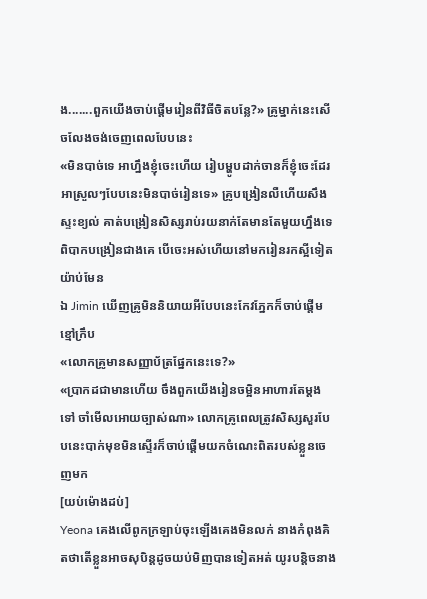ង.......ពួកយើងចាប់ផ្តើមរៀនពីវិធីចិតបន្លែ?» គ្រូម្នាក់នេះសើចលែងចង់ចេញពេលបែបនេះ
«មិនបាច់ទេ អាហ្នឹងខ្ញុំចេះហើយ រៀបម្ហូបដាក់ចានក៏ខ្ញុំចេះដែរ អាស្រួលៗបែបនេះមិនបាច់រៀនទេ» គ្រូបង្រៀនលឺហើយសឹងស្ទះខ្យល់ គាត់បង្រៀនសិស្សរាប់រយនាក់តែមានតែមួយហ្នឹងទេពិបាកបង្រៀនជាងគេ បើចេះអស់ហើយនៅមករៀនរកស្អីទៀតយ៉ាប់មែន
ឯ Jimin ឃើញគ្រូមិននិយាយអីបែបនេះកែវភ្នែកក៏ចាប់ផ្តើមខ្មៅក្រឹប
«លោកគ្រូមានសញ្ញាប័ត្រផ្នែកនេះទេ?»
«ប្រាកដជាមានហើយ ចឹងពួកយើងរៀនចម្អិនអាហារតែម្តងទៅ ចាំមើលអោយច្បាស់ណា» លោកគ្រូពេលត្រូវសិស្សសួរបែបនេះបាក់មុខមិនស្ទើរក៏ចាប់ផ្តើមយកចំណេះពិតរបស់ខ្លួនចេញមក
[យប់ម៉ោងដប់]
Yeona គេងលើពូកក្រឡាប់ចុះឡើងគេងមិនលក់ នាងកំពុងគិតថាតើខ្លួនអាចសុបិន្តដូចយប់មិញបានទៀតអត់ យូរបន្តិចនាង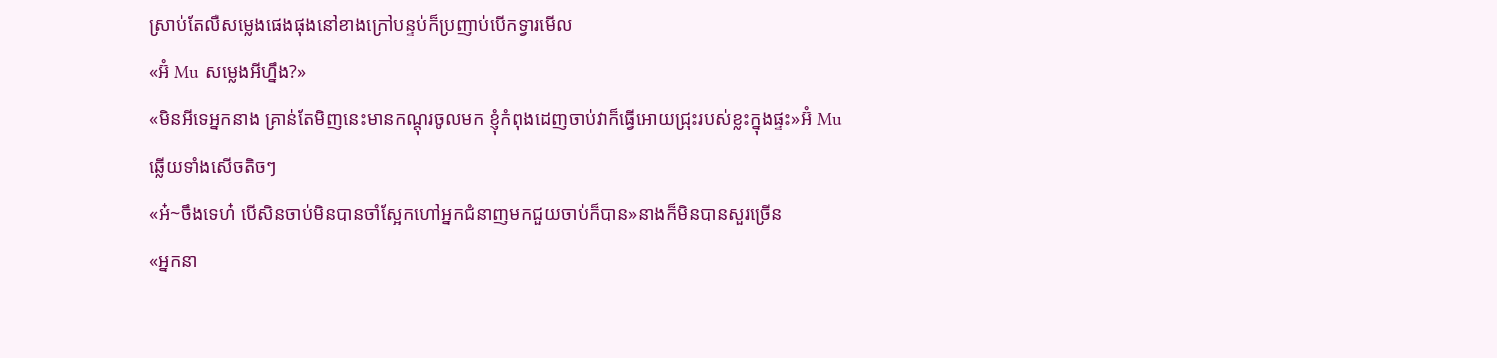ស្រាប់តែលឺសម្លេងផេងផុងនៅខាងក្រៅបន្ទប់ក៏ប្រញាប់បើកទ្វារមើល
«អ៊ំ Mu សម្លេងអីហ្នឹង?»
«មិនអីទេអ្នកនាង គ្រាន់តែមិញនេះមានកណ្តុរចូលមក ខ្ញុំកំពុងដេញចាប់វាក៏ធ្វើអោយជ្រុះរបស់ខ្លះក្នុងផ្ទះ»អ៊ំ Mu ឆ្លើយទាំងសើចតិចៗ
«អ៎~ចឹងទេហ៎ បើសិនចាប់មិនបានចាំស្អែកហៅអ្នកជំនាញមកជួយចាប់ក៏បាន»នាងក៏មិនបានសួរច្រើន
«អ្នកនា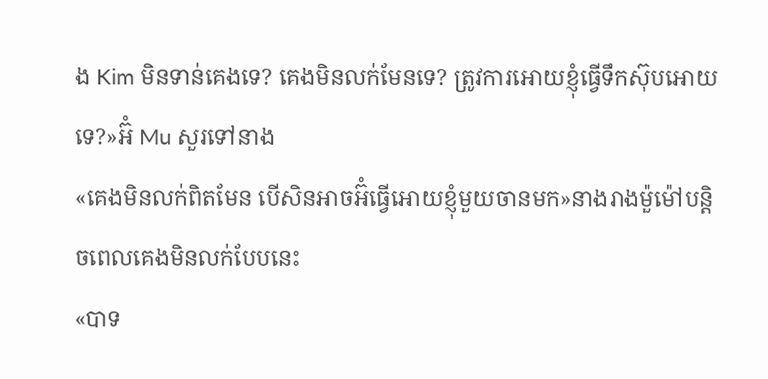ង Kim មិនទាន់គេងទេ? គេងមិនលក់មែនទេ? ត្រូវការអោយខ្ញុំធ្វើទឹកស៊ុបអោយទេ?»អ៊ំ Mu សួរទៅនាង
«គេងមិនលក់ពិតមែន បើសិនអាចអ៊ំធ្វើអោយខ្ញុំមួយចានមក»នាងរាងម៉ួម៉ៅបន្តិចពេលគេងមិនលក់បែបនេះ
«បាទ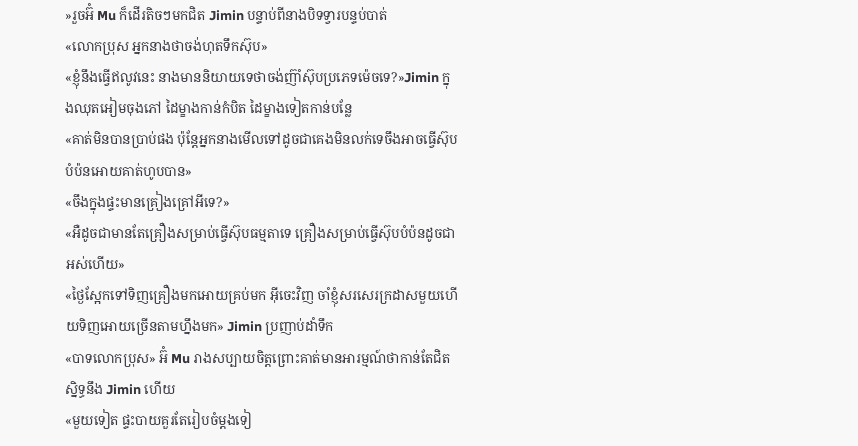»រួចអ៊ំ Mu ក៏ដើរតិចៗមកជិត Jimin បន្ទាប់ពីនាងបិទទ្វារបន្ទប់បាត់
«លោកប្រុស អ្នកនាងថាចង់ហុតទឹកស៊ុប»
«ខ្ញុំនឹងធ្វើឥលូវនេះ នាងមាននិយាយទេថាចង់ញ៊ាំស៊ុបប្រភេទម៉េចទេ?»Jimin ក្នុងឈុតអៀមចុងភៅ ដៃម្ខាងកាន់កំបិត ដៃម្ខាងទៀតកាន់បន្លែ
«គាត់មិនបានប្រាប់ផង ប៉ុន្តែអ្នកនាងមើលទៅដូចជាគេងមិនលក់ទេចឹងអាចធ្វើស៊ុបបំប៉នអោយគាត់ហូបបាន»
«ចឹងក្នុងផ្ទះមានគ្រៀងគ្រៅអីទេ?»
«អឺដូចជាមានតែគ្រឿងសម្រាប់ធ្វើស៊ុបធម្មតាទេ គ្រឿងសម្រាប់ធ្វើស៊ុបបំប៉នដូចជាអស់ហើយ»
«ថ្ងៃស្អែកទៅទិញគ្រឿងមកអោយគ្រប់មក អ៊ីចេះវិញ ចាំខ្ញុំសរសេរក្រដាសមួយហើយទិញអោយច្រើនតាមហ្នឹងមក» Jimin ប្រញាប់ដាំទឹក
«បាទលោកប្រុស» អ៊ំ Mu រាងសប្បាយចិត្តព្រោះគាត់មានអារម្មណ៍ថាកាន់តែជិតស្និទ្ធនឹង Jimin ហើយ
«មួយទៀត ផ្ទះបាយគួរតែរៀបចំម្តងទៀ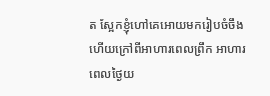ត ស្អែកខ្ញុំហៅគេអោយមករៀបចំចឹងហើយក្រៅពីអាហារពេលព្រឹក អាហារពេលថ្ងៃយ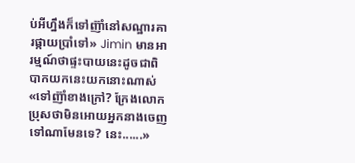ប់អីហ្នឹងក៏ទៅញ៊ាំនៅសណ្ឋារគារផ្កាយប្រាំទៅ» Jimin មានអារម្មណ៍ថាផ្ទះបាយនេះដូចជាពិបាកយកនេះយកនោះណាស់
«ទៅញ៊ាំខាងក្រៅ? ក្រែងលោកប្រុសថាមិនអោយអ្នកនាងចេញទៅណាមែនទេ? នេះ......»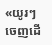«យូរៗចេញដើ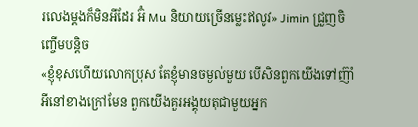រលេងម្តងក៏មិនអីដែរ អ៊ំ Mu និយាយច្រើនម្លេះឥលូវ» Jimin ជ្រួញចិញ្ចើមបន្តិច
«ខ្ញុំខុសហើយលោកប្រុស តែខ្ញុំមានចម្ងល់មួយ បើសិនពួកយើងទៅញ៊ាំអីនៅខាងក្រៅមែន ពួកយើងគួរអង្គុយតុជាមួយអ្នក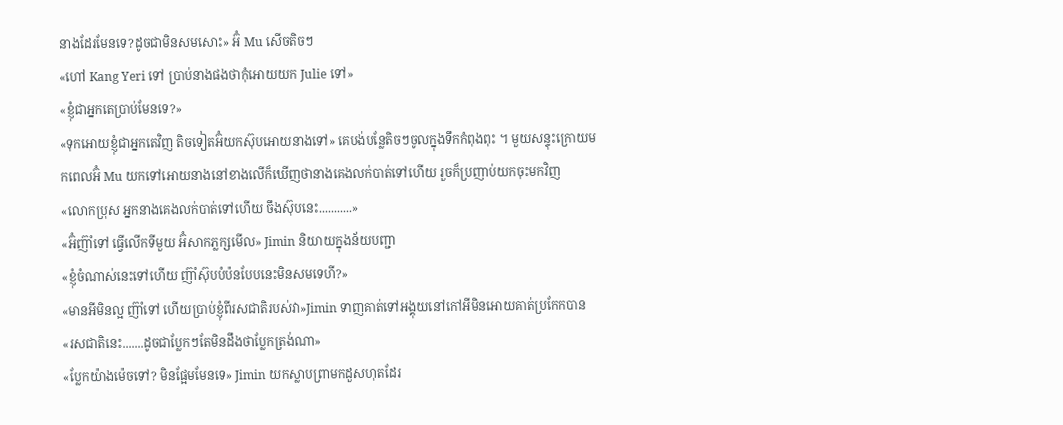នាងដែរមែនទេ?ដូចជាមិនសមសោះ» អ៊ំ Mu សើចតិចៗ
«ហៅ Kang Yeri ទៅ ប្រាប់នាងផងថាកុំអោយយក Julie ទៅ»
«ខ្ញុំជាអ្នកតេប្រាប់មែនទេ?»
«ទុកអោយខ្ញុំជាអ្នកតេវិញ តិចទៀតអ៊ំយកស៊ុបអោយនាងទៅ» គេបង់បន្លែតិចៗចូលក្នុងទឹកកំពុងពុះ ។ មួយសន្ទុះក្រោយមកពេលអ៊ំ Mu យកទៅអោយនាងនៅខាងលើក៏ឃើញថានាងគេងលក់បាត់ទៅហើយ រួចក៏ប្រញាប់យកចុះមកវិញ
«លោកប្រុស អ្នកនាងគេងលក់បាត់ទៅហើយ ចឹងស៊ុបនេះ...........»
«អ៊ំញ៊ាំទៅ ធ្វើលើកទីមួយ អ៊ំសាកភ្លក្សមើល» Jimin និយាយក្នុងន័យបញ្ជា
«ខ្ញុំចំណាស់នេះទៅហើយ ញ៊ាំស៊ុបបំប៉នបែបនេះមិនសមទេហី?»
«មានអីមិនល្អ ញ៊ាំទៅ ហើយប្រាប់ខ្ញុំពីរសជាតិរបស់វា»Jimin ទាញគាត់ទៅអង្គុយនៅកៅអីមិនអោយគាត់ប្រកែកបាន
«រសជាតិនេះ.......ដូចជាប្លែកៗតែមិនដឹងថាប្លែកត្រង់ណា»
«ប្លែកយ៉ាងម៉េចទៅ? មិនផ្អែមមែនទេ» Jimin យកស្លាបព្រាមកដួសហុតដែរ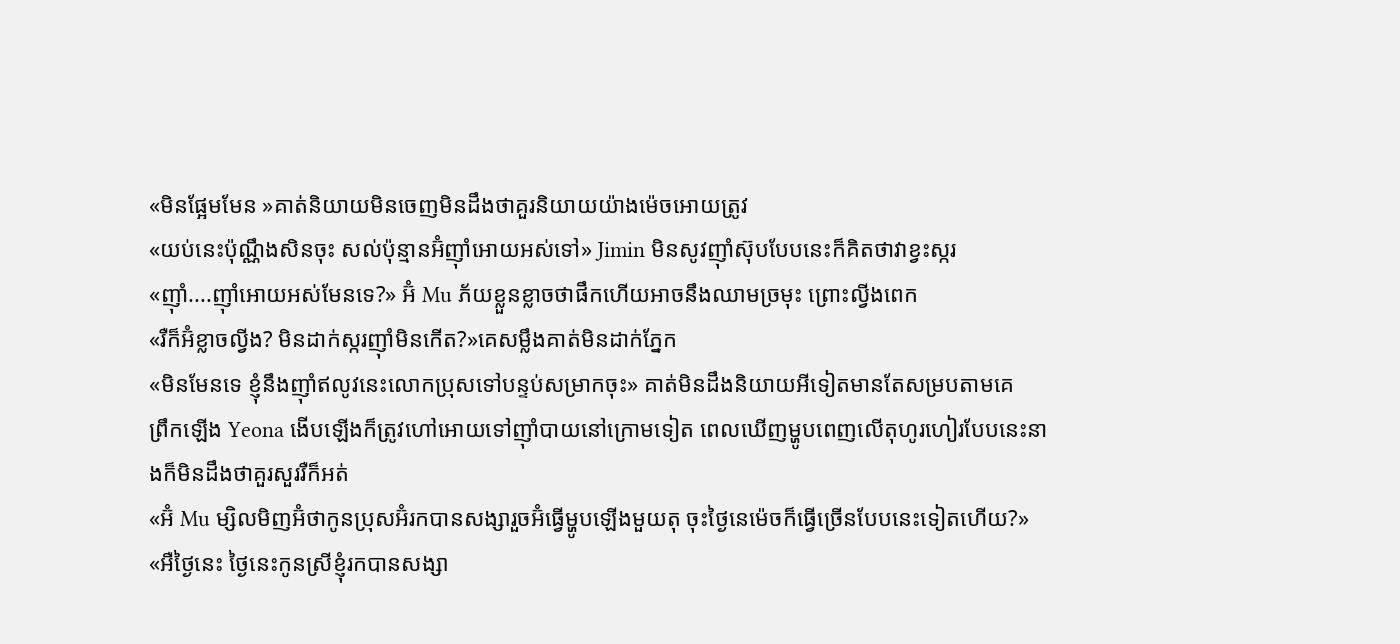«មិនផ្អែមមែន »គាត់និយាយមិនចេញមិនដឹងថាគួរនិយាយយ៉ាងម៉េចអោយត្រូវ
«យប់នេះប៉ុណ្ណឹងសិនចុះ សល់ប៉ុន្មានអ៊ំញ៊ាំអោយអស់ទៅ» Jimin មិនសូវញ៊ាំស៊ុបបែបនេះក៏គិតថាវាខ្វះស្ករ
«ញ៊ាំ....ញ៊ាំអោយអស់មែនទេ?» អ៊ំ Mu ភ័យខ្លួនខ្លាចថាផឹកហើយអាចនឹងឈាមច្រមុះ ព្រោះល្វីងពេក
«រឺក៏អ៊ំខ្លាចល្វីង? មិនដាក់ស្ករញ៊ាំមិនកើត?»គេសម្លឹងគាត់មិនដាក់ភ្នែក
«មិនមែនទេ ខ្ញុំនឹងញ៊ាំឥលូវនេះលោកប្រុសទៅបន្ទប់សម្រាកចុះ» គាត់មិនដឹងនិយាយអីទៀតមានតែសម្របតាមគេ
ព្រឹកឡើង Yeona ងើបឡើងក៏ត្រូវហៅអោយទៅញ៊ាំបាយនៅក្រោមទៀត ពេលឃើញម្ហូបពេញលើតុហូរហៀរបែបនេះនាងក៏មិនដឹងថាគួរសួររឺក៏អត់
«អ៊ំ Mu ម្សិលមិញអ៊ំថាកូនប្រុសអ៊ំរកបានសង្សារួចអ៊ំធ្វើម្ហូបឡើងមួយតុ ចុះថ្ងៃនេម៉េចក៏ធ្វើច្រើនបែបនេះទៀតហើយ?»
«អឺថ្ងៃនេះ ថ្ងៃនេះកូនស្រីខ្ញុំរកបានសង្សា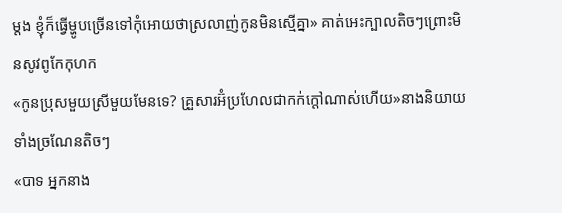ម្តង ខ្ញុំក៏ធ្វើម្ហូបច្រើនទៅកុំអោយថាស្រលាញ់កូនមិនស្មើគ្នា» គាត់អេះក្បាលតិចៗព្រោះមិនសូវពូកែកុហក
«កូនប្រុសមួយស្រីមួយមែនទេ? គ្រួសារអ៊ំប្រហែលជាកក់ក្តៅណាស់ហើយ»នាងនិយាយទាំងច្រណែនតិចៗ
«បាទ អ្នកនាង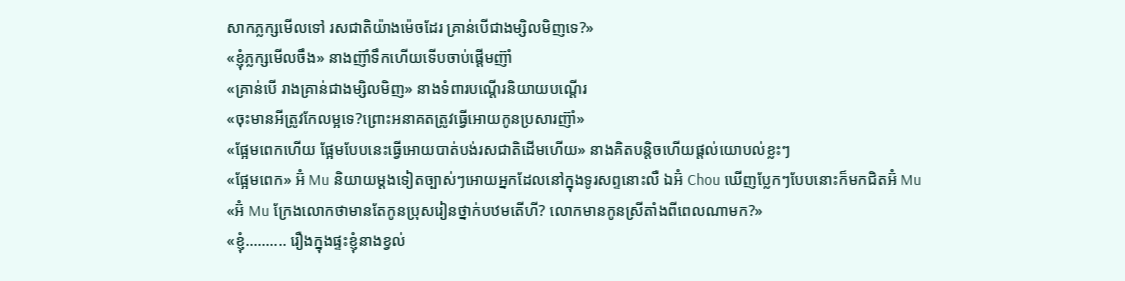សាកភ្លក្សមើលទៅ រសជាតិយ៉ាងម៉េចដែរ គ្រាន់បើជាងម្សិលមិញទេ?»
«ខ្ញុំភ្លក្សមើលចឹង» នាងញ៊ាំទឹកហើយទើបចាប់ផ្តើមញ៊ាំ
«គ្រាន់បើ រាងគ្រាន់ជាងម្សិលមិញ» នាងទំពារបណ្តើរនិយាយបណ្តើរ
«ចុះមានអីត្រូវកែលម្អទេ?ព្រោះអនាគតត្រូវធ្វើអោយកូនប្រសារញ៊ាំ»
«ផ្អែមពេកហើយ ផ្អែមបែបនេះធ្វើអោយបាត់បង់រសជាតិដើមហើយ» នាងគិតបន្តិចហើយផ្តល់យោបល់ខ្លះៗ
«ផ្អែមពេក» អ៊ំ Mu និយាយម្តងទៀតច្បាស់ៗអោយអ្នកដែលនៅក្នុងទូរសព្ទនោះលឺ ឯអ៊ំ Chou ឃើញប្លែកៗបែបនោះក៏មកជិតអ៊ំ Mu
«អ៊ំ Mu ក្រែងលោកថាមានតែកូនប្រុសរៀនថ្នាក់បឋមតើហី? លោកមានកូនស្រីតាំងពីពេលណាមក?»
«ខ្ញុំ.......... រឿងក្នុងផ្ទះខ្ញុំនាងខ្វល់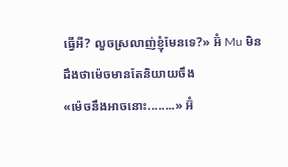ធ្វើអី? លួចស្រលាញ់ខ្ញុំមែនទេ?» អ៊ំ Mu មិនដឹងថាម៉េចមានតែនិយាយចឹង
«ម៉េចនឹងអាចនោះ........» អ៊ំ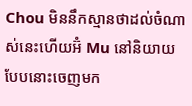Chou មិននឹកស្មានថាដល់ចំណាស់នេះហើយអ៊ំ Mu នៅនិយាយបែបនោះចេញមក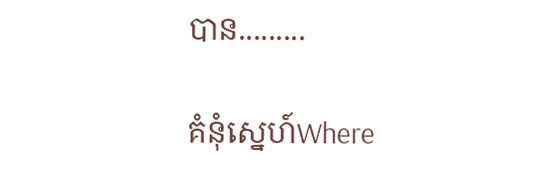បាន.........

គំនុំស្នេហ៍Where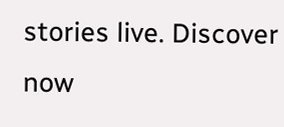stories live. Discover now